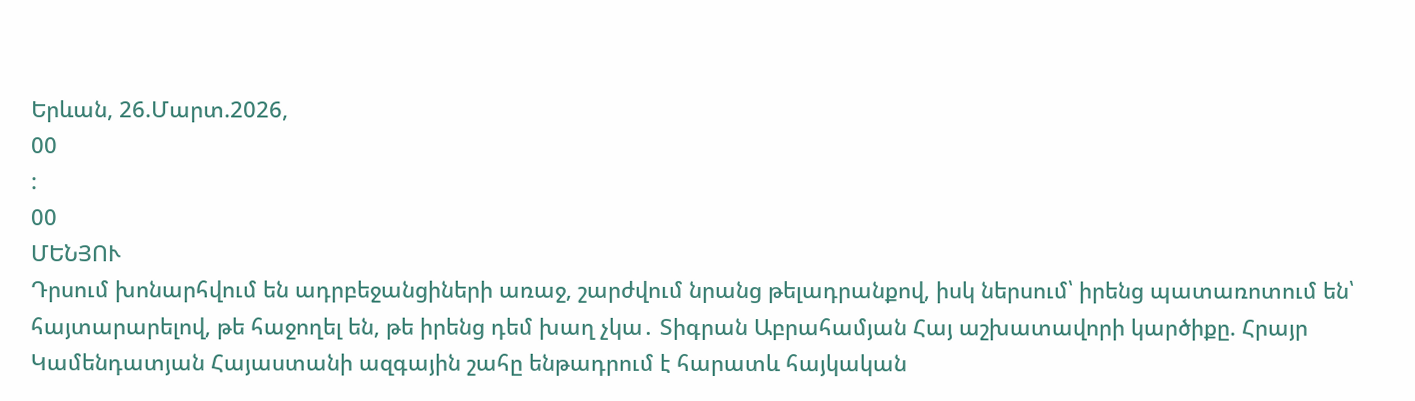Երևան, 26.Մարտ.2026,
00
:
00
ՄԵՆՅՈՒ
Դրսում խոնարհվում են ադրբեջանցիների առաջ, շարժվում նրանց թելադրանքով, իսկ ներսում՝ իրենց պատառոտում են՝ հայտարարելով, թե հաջողել են, թե իրենց դեմ խաղ չկա․ Տիգրան Աբրահամյան Հայ աշխատավորի կարծիքը. Հրայր Կամենդատյան Հայաստանի ազգային շահը ենթադրում է հարատև հայկական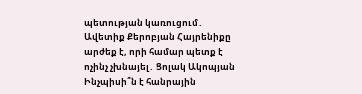պետության կառուցում․ Ավետիք Քերոբյան Հայրենիքը արժեք է, որի համար պետք է ոչինչ չխնայել․ Ցոլակ Ակոպյան Ինչպիսի՞ն է հանրային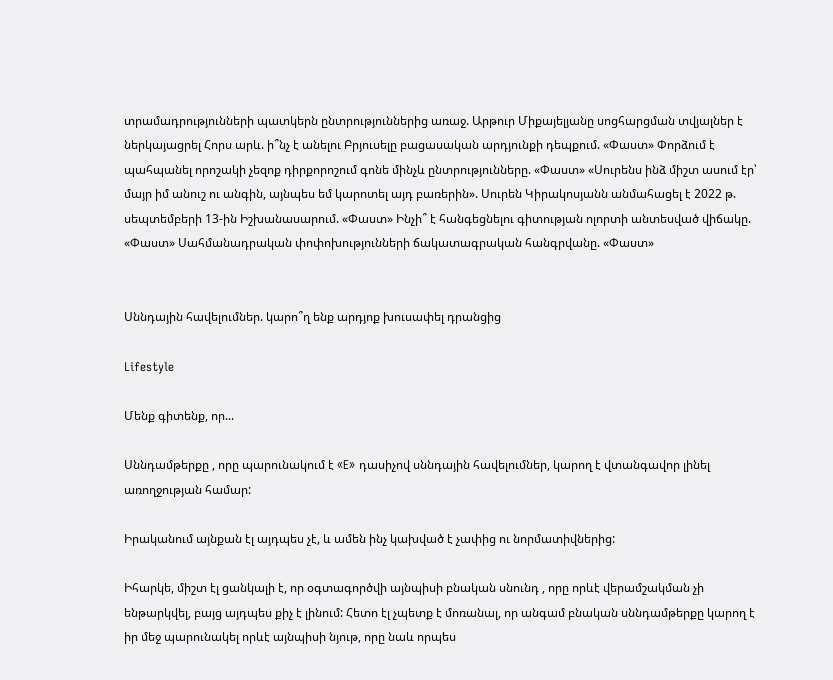տրամադրությունների պատկերն ընտրություններից առաջ. Արթուր Միքայելյանը սոցհարցման տվյալներ է ներկայացրել Հորս արև. ի՞նչ է անելու Բրյուսելը բացասական արդյունքի դեպքում. «Փաստ» Փորձում է պահպանել որոշակի չեզոք դիրքորոշում գոնե մինչև ընտրությունները. «Փաստ» «Սուրենս ինձ միշտ ասում էր՝ մայր իմ անուշ ու անգին, այնպես եմ կարոտել այդ բառերին». Սուրեն Կիրակոսյանն անմահացել է 2022 թ. սեպտեմբերի 13-ին Իշխանասարում. «Փաստ» Ինչի՞ է հանգեցնելու գիտության ոլորտի անտեսված վիճակը. «Փաստ» Սահմանադրական փոփոխությունների ճակատագրական հանգրվանը. «Փաստ»


Սննդային հավելումներ. կարո՞ղ ենք արդյոք խուսափել դրանցից

Lifestyle

Մենք գիտենք, որ...

Սննդամթերքը , որը պարունակում է «E» դասիչով սննդային հավելումներ, կարող է վտանգավոր լինել առողջության համար:

Իրականում այնքան էլ այդպես չէ, և ամեն ինչ կախված է չափից ու նորմատիվներից:

Իհարկե, միշտ էլ ցանկալի է, որ օգտագործվի այնպիսի բնական սնունդ , որը որևէ վերամշակման չի ենթարկվել, բայց այդպես քիչ է լինում: Հետո էլ չպետք է մոռանալ, որ անգամ բնական սննդամթերքը կարող է իր մեջ պարունակել որևէ այնպիսի նյութ, որը նաև որպես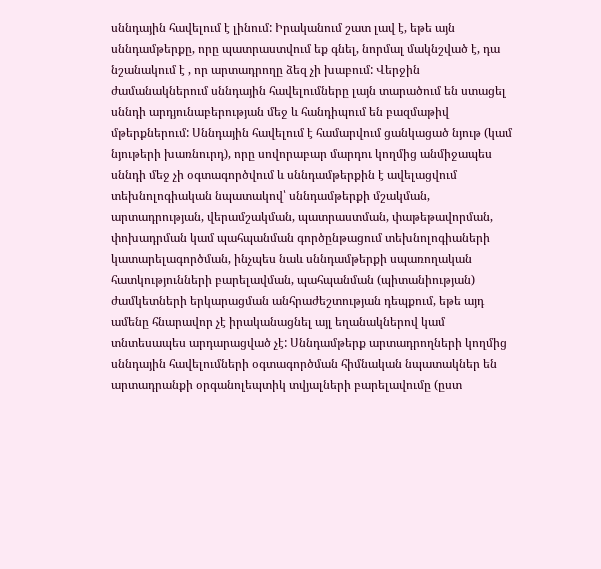սննդային հավելում է լինում: Իրականում շատ լավ է, եթե այն սննդամթերքը, որը պատրաստվում եք գնել, նորմալ մակնշված է, դա նշանակում է , որ արտադրողը ձեզ չի խաբում: Վերջին ժամանակներում սննդային հավելումները լայն տարածում են ստացել սննդի արդյունաբերության մեջ և հանդիպում են բազմաթիվ մթերքներում: Սննդային հավելում է համարվում ցանկացած նյութ (կամ նյութերի խառնուրդ), որը սովորաբար մարդու կողմից անմիջապես սննդի մեջ չի օգտագործվում և սննդամթերքին է ավելացվում տեխնոլոգիական նպատակով՝ սննդամթերքի մշակման, արտադրության, վերամշակման, պատրաստման, փաթեթավորման, փոխադրման կամ պահպանման գործընթացում տեխնոլոգիաների կատարելագործման, ինչպես նաև սննդամթերքի սպառողական հատկությունների բարելավման, պահպանման (պիտանիության) ժամկետների երկարացման անհրաժեշտության դեպքում, եթե այդ ամենը հնարավոր չէ իրականացնել այլ եղանակներով կամ տնտեսապես արդարացված չէ: Սննդամթերք արտադրողների կողմից սննդային հավելումների օգտագործման հիմնական նպատակներ են արտադրանքի օրգանոլեպտիկ տվյալների բարելավումը (ըստ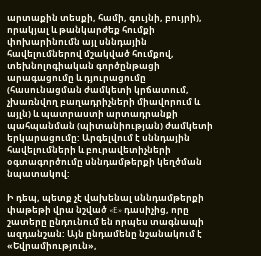արտաքին տեսքի, համի, գույնի, բույրի), որակյալ և թանկարժեք հումքի փոխարինումն այլ սննդային հավելումներով մշակված հումքով, տեխնոլոգիական գործընթացի արագացումը և դյուրացումը (հասունացման ժամկետի կրճատում, չխառնվող բաղադրիչների միավորում և այլն) և պատրաստի արտադրանքի պահպանման (պիտանիության) ժամկետի երկարացումը: Արգելվում է սննդային հավելումների և բուրավետիչների օգտագործումը սննդամթերքի կեղծման նպատակով:

Ի դեպ, պետք չէ վախենալ սննդամթերքի փաթեթի վրա նշված «E» դասիչից, որը շատերը ընդունում են որպես տագնապի ազդանշան: Այն ընդամենը նշանակում է «Եվրամիություն»,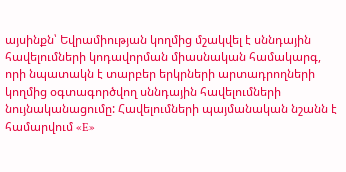այսինքն՝ Եվրամիության կողմից մշակվել է սննդային հավելումների կոդավորման միասնական համակարգ, որի նպատակն է տարբեր երկրների արտադրողների կողմից օգտագործվող սննդային հավելումների նույնականացումը: Հավելումների պայմանական նշանն է համարվում «E»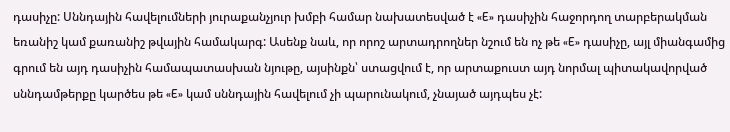դասիչը: Սննդային հավելումների յուրաքանչյուր խմբի համար նախատեսված է «E» դասիչին հաջորդող տարբերակման եռանիշ կամ քառանիշ թվային համակարգ: Ասենք նաև, որ որոշ արտադրողներ նշում են ոչ թե «E» դասիչը, այլ միանգամից գրում են այդ դասիչին համապատասխան նյութը, այսինքն՝ ստացվում է, որ արտաքուստ այդ նորմալ պիտակավորված սննդամթերքը կարծես թե «E» կամ սննդային հավելում չի պարունակում, չնայած այդպես չէ: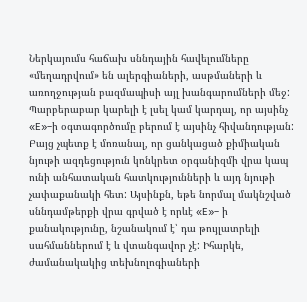Ներկայումս հաճախ սննդային հավելումները «մեղադրվում» են ալերգիաների, ասթմաների և առողջության բազմապիսի այլ խանգարումների մեջ: Պարբերաբար կարելի է լսել կամ կարդալ, որ այսինչ «E»–ի օգտագործումը բերում է այսինչ հիվանդության: Բայց չպետք է մոռանալ, որ ցանկացած քիմիական նյութի ազդեցություն կոնկրետ օրգանիզմի վրա կապ ունի անհատական հատկությունների և այդ նյութի չափաքանակի հետ: Այսինքն, եթե նորմալ մակնշված սննդամթերքի վրա գրված է որևէ «E»– ի քանակությունը, նշանակում է՝ դա թույլատրելի սահմաններում է և վտանգավոր չէ: Իհարկե, ժամանակակից տեխնոլոգիաների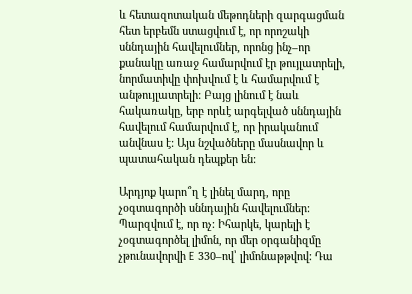և հետազոտական մեթոդների զարգացման հետ երբեմն ստացվում է, որ որոշակի սննդային հավելումներ, որոնց ինչ–որ քանակը առաջ համարվում էր թույլատրելի, նորմատիվը փոխվում է և համարվում է անթույլատրելի: Բայց լինում է նաև հակառակը, երբ որևէ արգելված սննդային հավելում համարվում է, որ իրականում անվնաս է: Այս նշվածները մասնավոր և պատահական դեպքեր են:

Արդյոք կարո՞ղ է լինել մարդ, որը չօգտագործի սննդային հավելումներ: Պարզվում է, որ ոչ: Իհարկե, կարելի է չօգտագործել լիմոն, որ մեր օրգանիզմը չթունավորվի E 330–ով՝ լիմոնաթթվով: Դա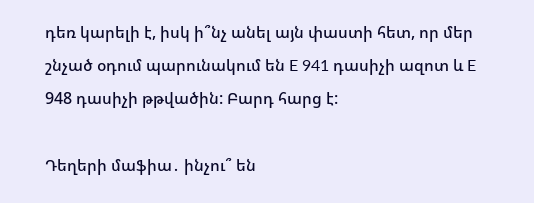դեռ կարելի է, իսկ ի՞նչ անել այն փաստի հետ, որ մեր շնչած օդում պարունակում են E 941 դասիչի ազոտ և E 948 դասիչի թթվածին: Բարդ հարց է:

Դեղերի մաֆիա․ ինչու՞ են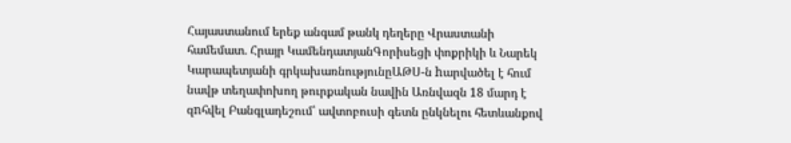Հայաստանում երեք անգամ թանկ դեղերը Վրաստանի համեմատ․ Հրայր ԿամենդատյանԳորիսեցի փոքրիկի և Նարեկ Կարապետյանի գրկախառնությունըԱԹՍ-ն hարվածել է հում նավթ տեղափոխող թուրքական նավին Առնվազն 18 մարդ է զnհվել Բանգլադեշում՝ ավտոբուսի գետն ընկնելու հետևանքով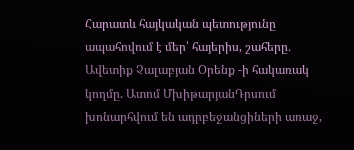Հարատև հայկական պետությունը ապահովում է մեր՝ հայերիս, շահերը․ Ավետիք Չալաբյան Օրենք -ի հակառակ կողմը. Ատոմ ՄխիթարյանԴրսում խոնարհվում են ադրբեջանցիների առաջ,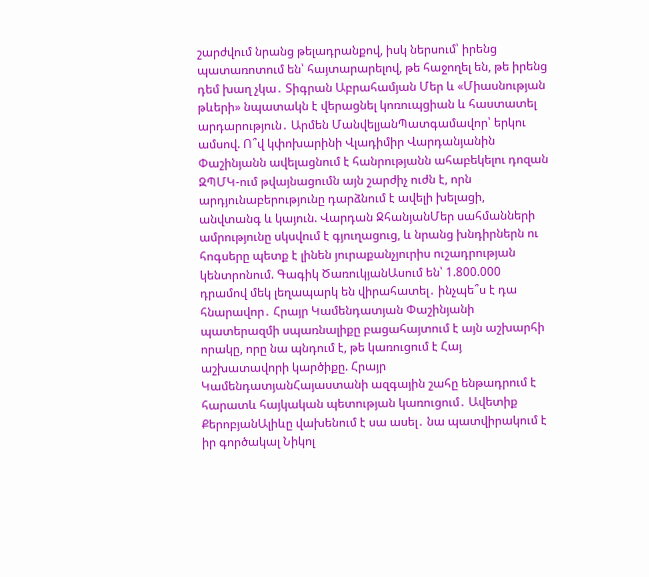շարժվում նրանց թելադրանքով, իսկ ներսում՝ իրենց պատառոտում են՝ հայտարարելով, թե հաջողել են, թե իրենց դեմ խաղ չկա․ Տիգրան Աբրահամյան Մեր և «Միասնության թևերի» նպատակն է վերացնել կոռուպցիան և հաստատել արդարություն․ Արմեն ՄանվելյանՊատգամավոր՝ երկու ամսով. Ո՞վ կփոխարինի Վլադիմիր Վարդանյանին Փաշինյանն ավելացնում է հանրությանն ահաբեկելու դոզան ԶՊՄԿ-ում թվայնացումն այն շարժիչ ուժն է, որն արդյունաբերությունը դարձնում է ավելի խելացի, անվտանգ և կայուն. Վարդան ՋհանյանՄեր սահմանների ամրությունը սկսվում է գյուղացուց, և նրանց խնդիրներն ու հոգսերը պետք է լինեն յուրաքանչյուրիս ուշադրության կենտրոնում. Գագիկ ԾառուկյանԱսում են՝ 1.800.000 դրամով մեկ լեղապարկ են վիրահատել․ ինչպե՞ս է դա հնարավոր․ Հրայր Կամենդատյան Փաշինյանի պատերազմի սպառնալիքը բացահայտում է այն աշխարհի որակը, որը նա պնդում է, թե կառուցում է Հայ աշխատավորի կարծիքը. Հրայր ԿամենդատյանՀայաստանի ազգային շահը ենթադրում է հարատև հայկական պետության կառուցում․ Ավետիք ՔերոբյանԱլիևը վախենում է սա ասել․ նա պատվիրակում է իր գործակալ Նիկոլ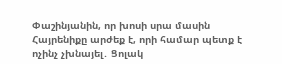Փաշինյանին, որ խոսի սրա մասին Հայրենիքը արժեք է, որի համար պետք է ոչինչ չխնայել․ Ցոլակ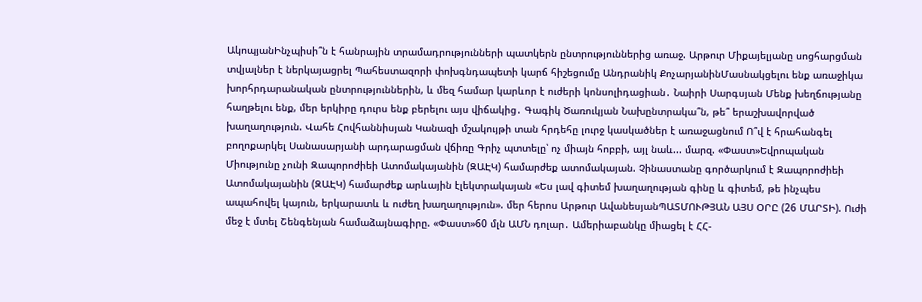ԱկոպյանԻնչպիսի՞ն է հանրային տրամադրությունների պատկերն ընտրություններից առաջ. Արթուր Միքայելյանը սոցհարցման տվյալներ է ներկայացրել Պահեստազորի փոխգնդապետի կարճ հիշեցումը Անդրանիկ ՔոչարյանինՄասնակցելու ենք առաջիկա խորհրդարանական ընտրություններին, և մեզ համար կարևոր է ուժերի կոնսոլիդացիան․ Նաիրի Սարգսյան Մենք խեղճությանը հաղթելու ենք, մեր երկիրը դուրս ենք բերելու այս վիճակից․ Գագիկ Ծառուկյան Նախընտրակա՞ն, թե՞ երաշխավորված խաղաղություն. Վահե Հովհաննիսյան Կանազի մշակույթի տան հրդեհը լուրջ կասկածներ է առաջացնում Ո՞վ է հրահանգել բողոքարկել Սանասարյանի արդարացման վճիռը Գրիչ պտտելը՝ ոչ միայն հոբբի, այլ նաև... մարզ. «Փաստ»Եվրոպական Միությունը չունի Զապորոժիեի Ատոմակայանին (ԶԱԷԿ) համարժեք ատոմակայան. Չինաստանը գործարկում է Զապորոժիեի Ատոմակայանին (ԶԱԷԿ) համարժեք արևային էլեկտրակայան «Ես լավ գիտեմ խաղաղության գինը և գիտեմ, թե ինչպես ապահովել կայուն, երկարատև և ուժեղ խաղաղություն». մեր հերոս Արթուր ԱվանեսյանՊԱՏՄՈՒԹՅԱՆ ԱՅՍ ՕՐԸ (26 ՄԱՐՏԻ). Ուժի մեջ է մտել Շենգենյան համաձայնագիրը. «Փաստ»60 մլն ԱՄՆ դոլար․ Ամերիաբանկը միացել է ՀՀ-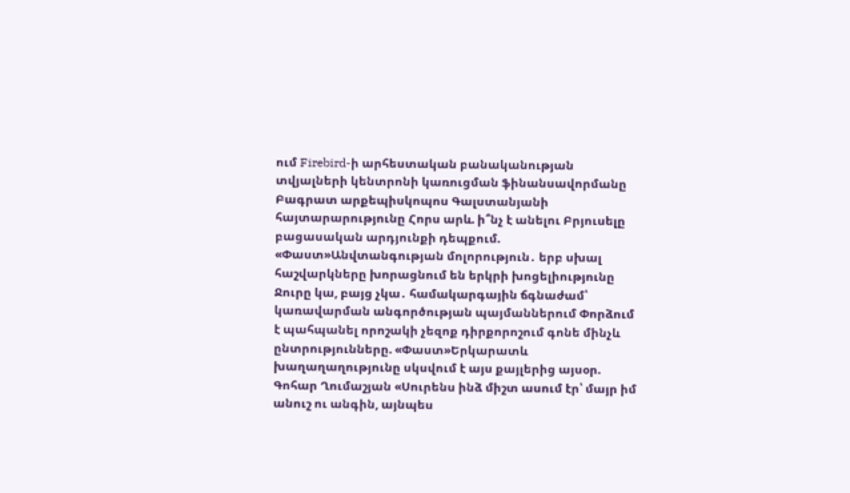ում Firebird-ի արհեստական բանականության տվյալների կենտրոնի կառուցման ֆինանսավորմանը Բագրատ արքեպիսկոպոս Գալստանյանի հայտարարությունը Հորս արև. ի՞նչ է անելու Բրյուսելը բացասական արդյունքի դեպքում. «Փաստ»Անվտանգության մոլորություն․ երբ սխալ հաշվարկները խորացնում են երկրի խոցելիությունը Ջուրը կա, բայց չկա․ համակարգային ճգնաժամ՝ կառավարման անգործության պայմաններում Փորձում է պահպանել որոշակի չեզոք դիրքորոշում գոնե մինչև ընտրությունները. «Փաստ»Երկարատև խաղաղաղությունը սկսվում է այս քայլերից այսօր. Գոհար Ղումաշյան «Սուրենս ինձ միշտ ասում էր՝ մայր իմ անուշ ու անգին, այնպես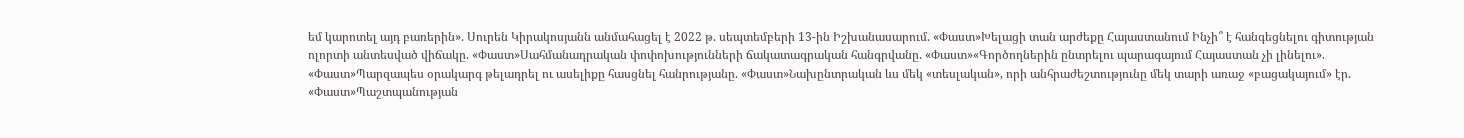եմ կարոտել այդ բառերին». Սուրեն Կիրակոսյանն անմահացել է 2022 թ. սեպտեմբերի 13-ին Իշխանասարում. «Փաստ»Խելացի տան արժեքը Հայաստանում Ինչի՞ է հանգեցնելու գիտության ոլորտի անտեսված վիճակը. «Փաստ»Սահմանադրական փոփոխությունների ճակատագրական հանգրվանը. «Փաստ»«Գործողներին ընտրելու պարագայում Հայաստան չի լինելու». «Փաստ»Պարզապես օրակարգ թելադրել ու ասելիքը հասցնել հանրությանը. «Փաստ»Նախընտրական ևս մեկ «տեսլական», որի անհրաժեշտությունը մեկ տարի առաջ «բացակայում» էր. «Փաստ»Պաշտպանության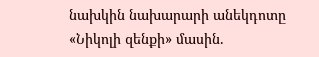նախկին նախարարի անեկդոտը «Նիկոլի զենքի» մասին.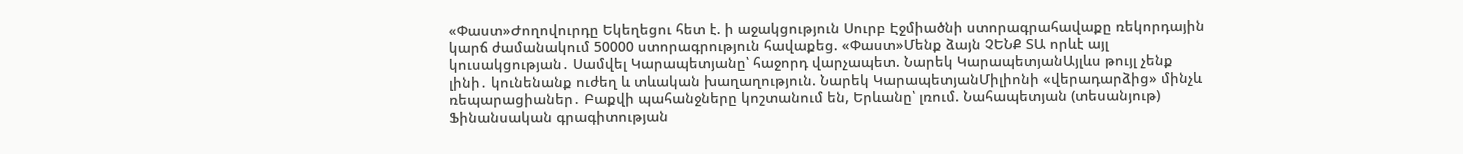«Փաստ»Ժողովուրդը Եկեղեցու հետ է. ի աջակցություն Սուրբ Էջմիածնի ստորագրահավաքը ռեկորդային կարճ ժամանակում 50000 ստորագրություն հավաքեց. «Փաստ»Մենք ձայն ՉԵՆՔ ՏԱ որևէ այլ կուսակցության․ Սամվել Կարապետյանը՝ հաջորդ վարչապետ. Նարեկ ԿարապետյանԱյլևս թույլ չենք լինի․ կունենանք ուժեղ և տևական խաղաղություն. Նարեկ ԿարապետյանՄիլիոնի «վերադարձից» մինչև ռեպարացիաներ․ Բաքվի պահանջները կոշտանում են, Երևանը՝ լռում. Նահապետյան (տեսանյութ) Ֆինանսական գրագիտության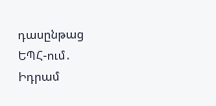դասընթաց ԵՊՀ-ում․ Իդրամ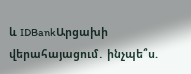և IDBankԱրցախի վերահայացում․ ինչպե՞ս.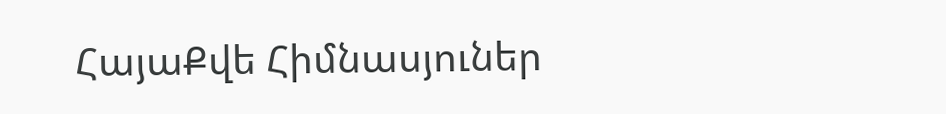ՀայաՔվե Հիմնասյուներ